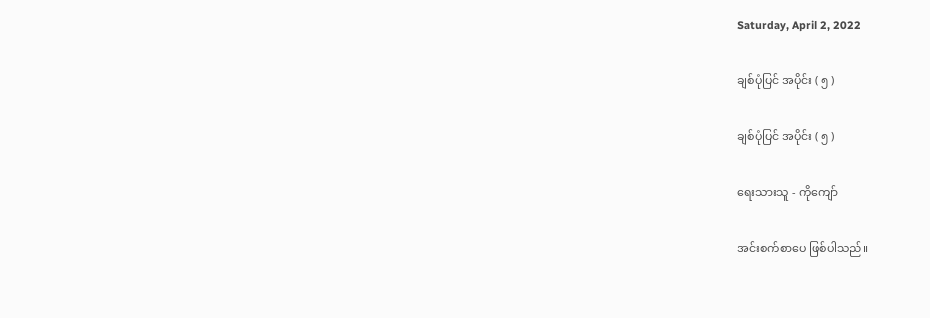Saturday, April 2, 2022

ချစ်ပုံပြင် အပိုင်း ( ၅ )

ချစ်ပုံပြင် အပိုင်း ( ၅ )

ရေးသားသူ - ကိုကျော်

အင်းစက်စာပေ ဖြစ်ပါသည်။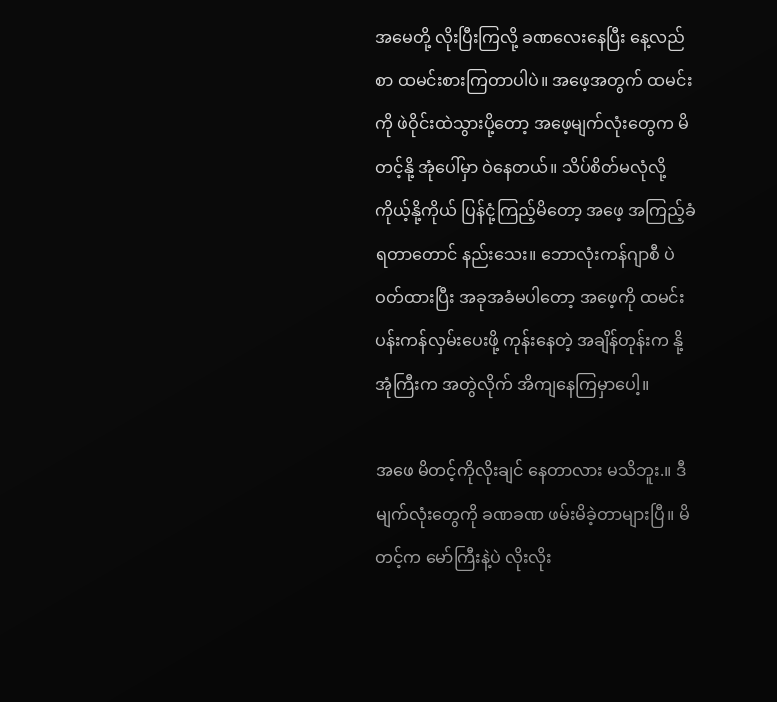အမေတို့ လိုးပြီးကြလို့ ခဏလေးနေပြီး နေ့လည်စာ ထမင်းစားကြတာပါပဲ။ အဖေ့အတွက် ထမင်းကို ဖဲဝိုင်းထဲသွားပို့တော့ အဖေ့မျက်လုံးတွေက မိတင့်နို့ အုံပေါ်မှာ ဝဲနေတယ်။ သိပ်စိတ်မလုံလို့ ကိုယ့်နို့ကိုယ် ပြန်ငုံ့ကြည့်မိတော့ အဖေ့ အကြည့်ခံရတာတောင် နည်းသေး။ ဘောလုံးကန်ဂျာစီ ပဲဝတ်ထားပြီး အခုအခံမပါတော့ အဖေ့ကို ထမင်းပန်းကန်လှမ်းပေးဖို့ ကုန်းနေတဲ့ အချိန်တုန်းက နို့အုံကြီးက အတွဲလိုက် အိကျနေကြမှာပေါ့။

အဖေ မိတင့်ကိုလိုးချင် နေတာလား မသိဘူး.။ ဒီမျက်လုံးတွေကို ခဏခဏ ဖမ်းမိခဲ့တာများပြီ။ မိတင့်က မော်ကြီးနဲ့ပဲ လိုးလိုး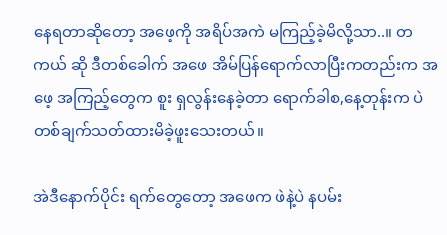နေရတာဆိုတော့ အဖေ့ကို အရိပ်အကဲ မကြည့်ခဲ့မိလို့သာ..။ တကယ် ဆို ဒီတစ်ခေါက် အဖေ အိမ်ပြန်ရောက်လာပြီးကတည်းက အဖေ့ အကြည့်တွေက စူး ရှလွန်းနေခဲ့တာ ရောက်ခါစ,နေ့တုန်းက ပဲတစ်ချက်သတ်ထားမိခဲ့ဖူးသေးတယ်။

အဲဒီနောက်ပိုင်း ရက်တွေတော့ အဖေက ဖဲနဲ့ပဲ နပမ်း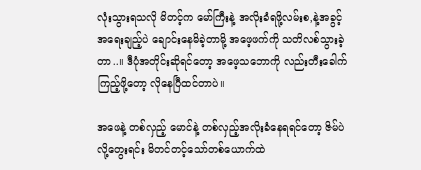လုံးသွားရသလို မိတင့်က မော်ကြီးနဲ့ အလိုးခံရဖို့လမ်းစ,နဲ့အခွင့်အရေးချည့်ပဲ ချောင်းနေမိခဲ့တာမို့ အဖေ့ဖက်ကို သတိလစ်သွားခဲ့တာ..။ ဒီပုံအတိုင်းဆိုရင်တော့ အဖေ့သဘောကို လည်းတီးခေါက်ကြည့်ဖို့တော့ လိုနေပြီထင်တာပဲ။

အဖေနဲ့ တစ်လှည့် မောင်နဲ့ တစ်လှည့်အလိုးခံနေရရင်တော့ ဇိမ်ပဲ လို့တွေးရင်း မိတင်တင့်သော်တစ်ယောက်ထဲ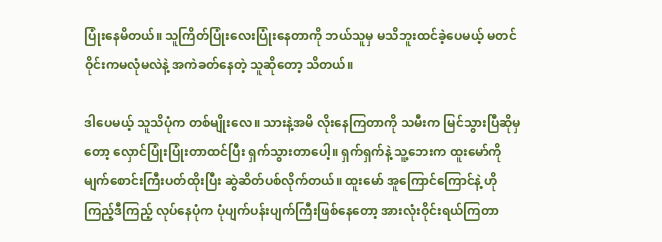ပြုံးနေမိတယ်။ သူကြိတ်ပြုံးလေးပြုံးနေတာကို ဘယ်သူမှ မသိဘူးထင်ခဲ့ပေမယ့် မတင်ဝိုင်းကမလုံမလဲနဲ့ အကဲခတ်နေတဲ့ သူဆိုတော့ သိတယ်။

ဒါပေမယ့် သူသိပုံက တစ်မျိုးလေ။ သားနဲ့အမိ လိုးနေကြတာကို သမီးက မြင်သွားပြီဆိုမှတော့ လှောင်ပြုံးပြုံးတာထင်ပြီး ရှက်သွားတာပေါ့။ ရှက်ရှက်နဲ့ သူ့ဘေးက ထူးမော်ကို မျက်စောင်းကြီးပတ်ထိုးပြီး ဆွဲဆိတ်ပစ်လိုက်တယ်။ ထူးမော် အူကြောင်ကြောင်နဲ့ ဟိုကြည့်ဒီကြည့် လုပ်နေပုံက ပုံပျက်ပန်းပျက်ကြီးဖြစ်နေတော့ အားလုံးဝိုင်းရယ်ကြတာ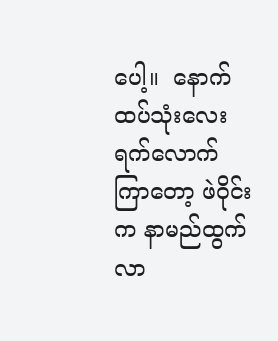ပေါ့။  နောက်ထပ်သုံးလေးရက်လောက်ကြာတော့ ဖဲဝိုင်းက နာမည်ထွက်လာ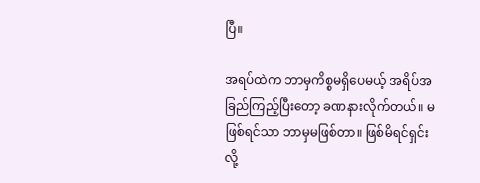ပြီ။

အရပ်ထဲက ဘာမှကိစ္စမရှိပေမယ့် အရိပ်အခြည်ကြည့်ပြီးတော့ ခဏနားလိုက်တယ်။ မဖြစ်ရင်သာ ဘာမှမဖြစ်တာ။ ဖြစ်မိရင်ရှင်းလို့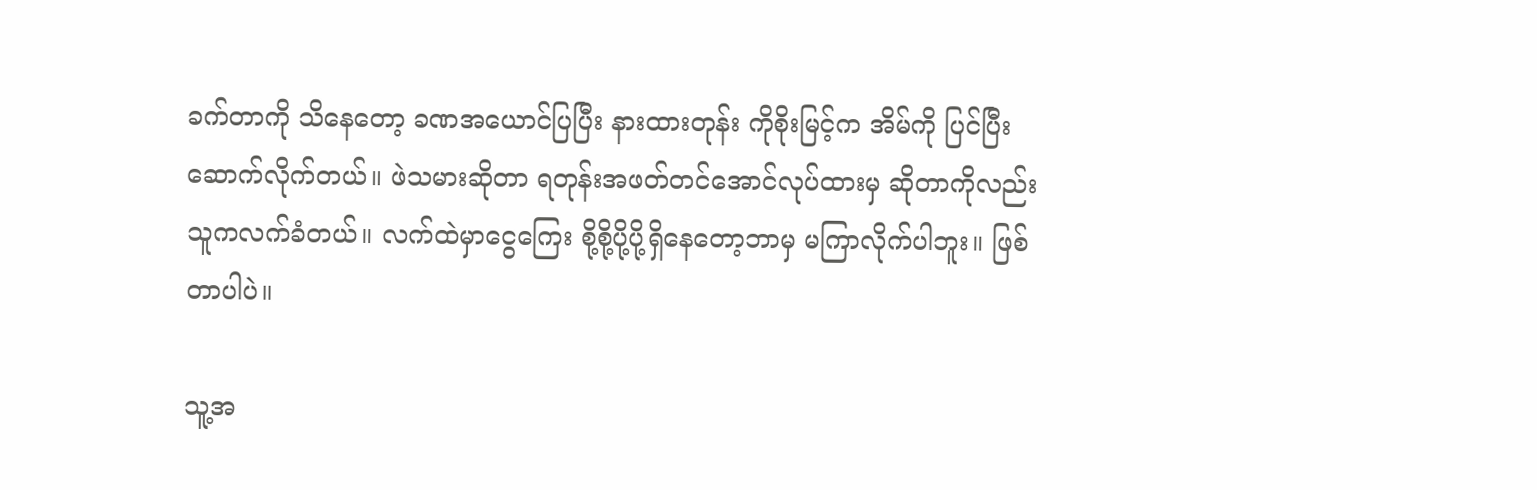ခက်တာကို သိနေတော့ ခဏအယောင်ပြပြီး နားထားတုန်း ကိုစိုးမြင့်က အိမ်ကို ပြင်ပြီးဆောက်လိုက်တယ်။ ဖဲသမားဆိုတာ ရတုန်းအဖတ်တင်အောင်လုပ်ထားမှ ဆိုတာကိုလည်း သူကလက်ခံတယ်။ လက်ထဲမှာငွေကြေး စို့စို့ပို့ပို့ရှိနေတော့ဘာမှ မကြာလိုက်ပါဘူး။ ဖြစ်တာပါပဲ။

သူ့အ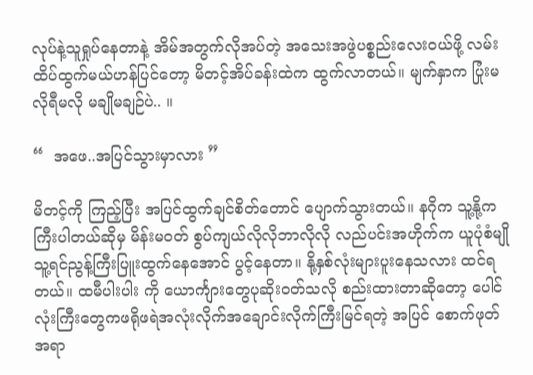လုပ်နဲ့သူရှုပ်နေတာနဲ့ အိမ်အတွက်လိုအပ်တဲ့ အသေးအဖွဲပစ္စည်းလေးဝယ်ဖို့ လမ်းထိပ်ထွက်မယ်ဟန်ပြင်တော့ မိတင့်အိပ်ခန်းထဲက ထွက်လာတယ်။ မျက်နှာက ပြုံးမလိုရီမလို မချိုမချဉ်ပဲ.. ။

“  အဖေ..အပြင်သွားမှာလား ”

မိတင့်ကို ကြည့်ပြီး အပြင်ထွက်ချင်စိတ်တောင် ပျောက်သွားတယ်။ နဂိုက သူ့နို့ကကြီးပါတယ်ဆိုမှ မိန်းမဝတ် စွပ်ကျယ်လိုလိုဘာလိုလို လည်ပင်းအဟိုက်က ယူပုံစံမျို သူ့ရင်ညွန့်ကြီးပြူးထွက်နေအောင် ပွင့်နေတာ။ နို့နှစ်လုံးများပူးနေသလား ထင်ရတယ်။ ထမီပါးပါး ကို ယောင်္ကျားတွေပုဆိုးဝတ်သလို စည်းထားတာဆိုတော့ ပေါင်လုံးကြီးတွေကဖရိုဖရဲအလုံးလိုက်အချောင်းလိုက်ကြီးမြင်ရတဲ့ အပြင် စောက်ဖုတ်အရာ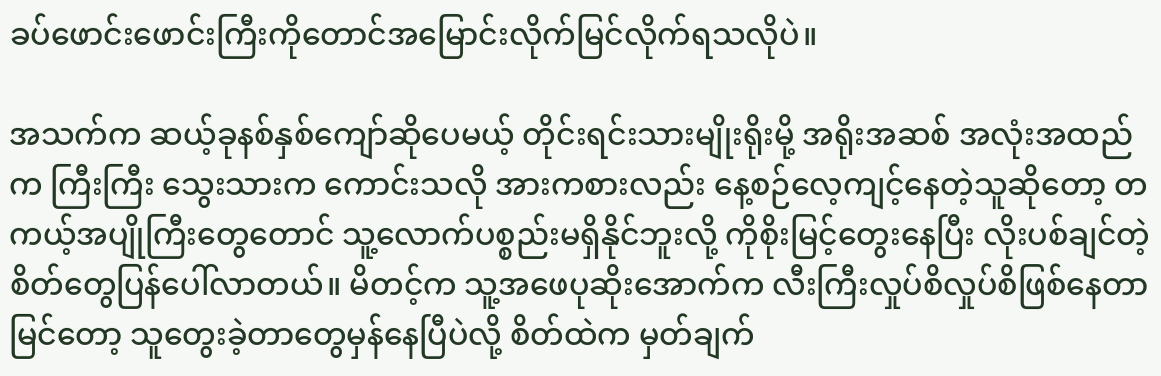ခပ်ဖောင်းဖောင်းကြီးကိုတောင်အမြောင်းလိုက်မြင်လိုက်ရသလိုပဲ။

အသက်က ဆယ့်ခုနစ်နှစ်ကျော်ဆိုပေမယ့် တိုင်းရင်းသားမျိုးရိုးမို့ အရိုးအဆစ် အလုံးအထည်က ကြီးကြီး သွေးသားက ကောင်းသလို အားကစားလည်း နေ့စဉ်လေ့ကျင့်နေတဲ့သူဆိုတော့ တကယ့်အပျိုကြီးတွေတောင် သူ့လောက်ပစ္စည်းမရှိနိုင်ဘူးလို့ ကိုစိုးမြင့်တွေးနေပြီး လိုးပစ်ချင်တဲ့စိတ်တွေပြန်ပေါ်လာတယ်။ မိတင့်က သူ့အဖေပုဆိုးအောက်က လီးကြီးလှုပ်စိလှုပ်စိဖြစ်နေတာမြင်တော့ သူတွေးခဲ့တာတွေမှန်နေပြီပဲလို့ စိတ်ထဲက မှတ်ချက်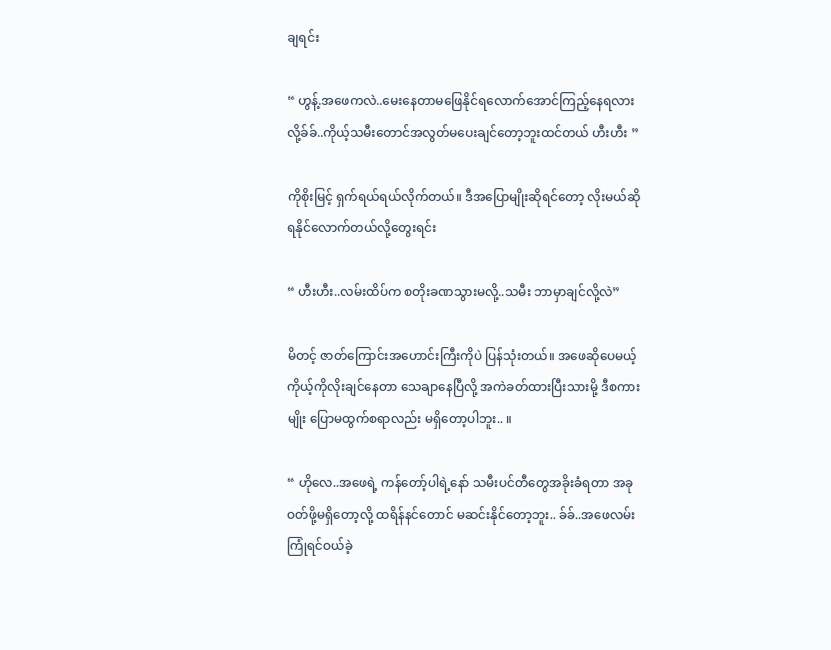ချရင်း

“ ဟွန့်.အဖေကလဲ..မေးနေတာမဖြေနိုင်ရလောက်အောင်ကြည့်နေရလား လို့ခ်ခ်..ကိုယ့်သမီးတောင်အလွတ်မပေးချင်တော့ဘူးထင်တယ် ဟီးဟီး ”

ကိုစိုးမြင့် ရှက်ရယ်ရယ်လိုက်တယ်။ ဒီအပြောမျိုးဆိုရင်တော့ လိုးမယ်ဆိုရနိုင်လောက်တယ်လို့တွေးရင်း

“ ဟီးဟီး..လမ်းထိပ်က စတိုးခဏသွားမလို့..သမီး ဘာမှာချင်လို့လဲ”

မိတင့် ဇာတ်ကြောင်းအဟောင်းကြီးကိုပဲ ပြန်သုံးတယ်။ အဖေဆိုပေမယ့် ကိုယ့်ကိုလိုးချင်နေတာ သေချာနေပြီလို့ အကဲခတ်ထားပြီးသားမို့ ဒီစကားမျိုး ပြောမထွက်စရာလည်း မရှိတော့ပါဘူး.. ။

“ ဟိုလေ..အဖေရဲ့ ကန်တော့်ပါရဲ့နော် သမီးပင်တီတွေအခိုးခံရတာ အခုဝတ်ဖို့မရှိတော့လို့ ထရိန်နင်တောင် မဆင်းနိုင်တော့ဘူး.. ခ်ခ်..အဖေလမ်းကြုံရင်ဝယ်ခဲ့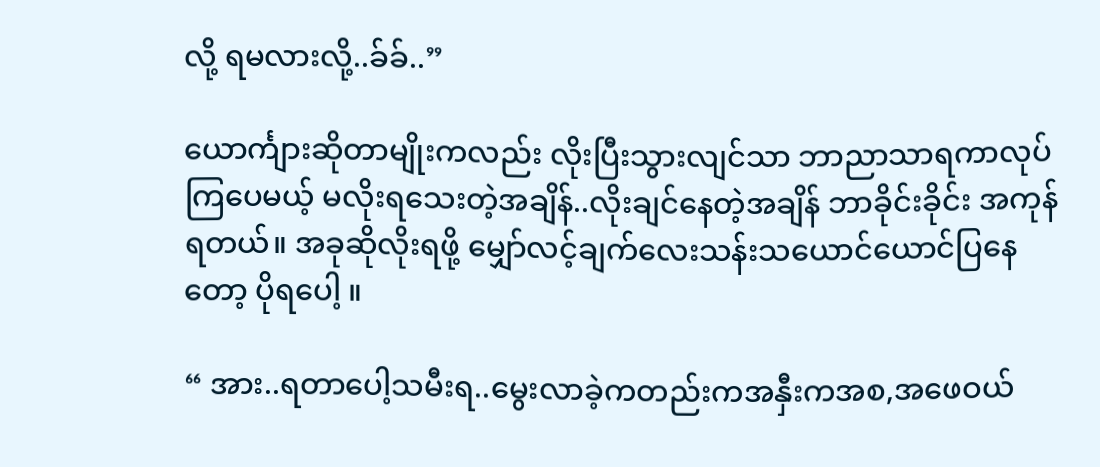လို့ ရမလားလို့..ခ်ခ်..”

ယောင်္ကျားဆိုတာမျိုးကလည်း လိုးပြီးသွားလျင်သာ ဘာညာသာရကာလုပ်ကြပေမယ့် မလိုးရသေးတဲ့အချိန်..လိုးချင်နေတဲ့အချိန် ဘာခိုင်းခိုင်း အကုန်ရတယ်။ အခုဆိုလိုးရဖို့ မျှော်လင့်ချက်လေးသန်းသယောင်ယောင်ပြနေတော့ ပိုရပေါ့ ။

“ အား..ရတာပေါ့သမီးရ..မွေးလာခဲ့ကတည်းကအနှီးကအစ,အဖေဝယ်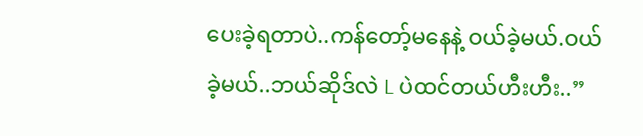ပေးခဲ့ရတာပဲ..ကန်တော့်မနေနဲ့ ဝယ်ခဲ့မယ်.ဝယ်ခဲ့မယ်..ဘယ်ဆိုဒ်လဲ L ပဲထင်တယ်ဟီးဟီး..”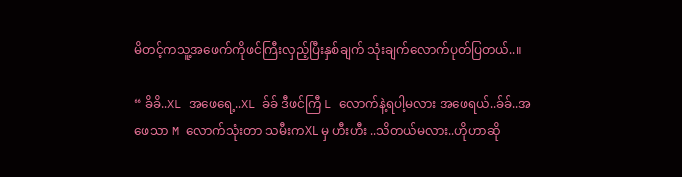မိတင့်ကသူ့အဖေက်ကိုဖင်ကြီးလှည့်ပြီးနှစ်ချက် သုံးချက်လောက်ပုတ်ပြတယ်..။

“ ခိခိ..XL အဖေရေ့..XL ခ်ခ် ဒီဖင်ကြီ L လောက်နဲ့ရပါ့မလား အဖေရယ်..ခ်ခ်..အဖေသာ M လောက်သုံးတာ သမီးကXL မှ ဟီးဟီး ..သိတယ်မလား..ဟိုဟာဆို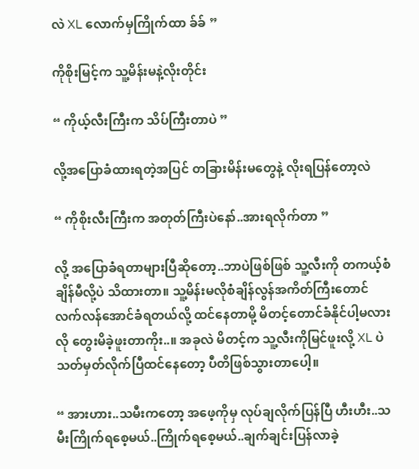လဲ XL လောက်မှကြိုက်ထာ ခ်ခ် ”

ကိုစိုးမြင့်က သူ့မိန်းမနဲ့လိုးတိုင်း

“ ကိုယ့်လီးကြီးက သိပ်ကြီးတာပဲ ”

လို့အပြောခံထားရတဲ့အပြင် တခြားမိန်းမတွေနဲ့ လိုးရပြန်တော့လဲ

“ ကိုစိုးလီးကြီးက အတုတ်ကြီးပဲနော်..အားရလိုက်တာ ”

လို့ အပြောခံရတာများပြီဆိုတော့..ဘာပဲဖြစ်ဖြစ် သူ့လီးကို တကယ့်စံချိန်မီလို့ပဲ သိထားတာ။ သူ့မိန်းမလိုစံချိန်လွန်အကိတ်ကြီးတောင် လက်လန်အောင်ခံရတယ်လို့ ထင်နေတာမို့ မိတင့်တောင်ခံနိုင်ပါ့မလားလို တွေးမိခဲ့ဖူးတာကိုး..။ အခုလဲ မိတင့်က သူ့လီးကိုမြင်ဖူးလို့ XL ပဲသတ်မှတ်လိုက်ပြီထင်နေတော့ ပီတိဖြစ်သွားတာပေါ့။

“ အားဟား..သမီးကတော့ အဖေ့ကိုမှ လုပ်ချလိုက်ပြန်ပြီ ဟီးဟီး..သမီးကြိုက်ရစေ့မယ်..ကြိုက်ရစေ့မယ်..ချက်ချင်းပြန်လာခဲ့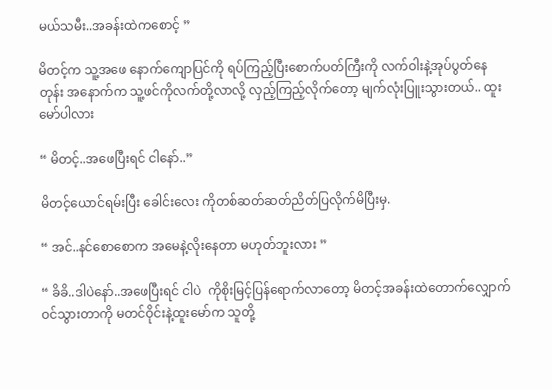မယ်သမီး..အခန်းထဲကစောင့် ”

မိတင့်က သူ့အဖေ နောက်ကျောပြင်ကို ရပ်ကြည့်ပြီးစောက်ပတ်ကြီးကို လက်ဝါးနဲ့အုပ်ပွတ်နေတုန်း အနောက်က သူ့ဖင်ကိုလက်တို့လာလို့ လှည့်ကြည့်လိုက်တော့ မျက်လုံးပြူးသွားတယ်.. ထူးမော်ပါလား

“ မိတင့်..အဖေပြီးရင် ငါနော်..”

မိတင့်ယောင်ရမ်းပြီး ခေါင်းလေး ကိုတစ်ဆတ်ဆတ်ညိတ်ပြလိုက်မိပြီးမှ.

“ အင်..နင်စောစောက အမေနဲ့လိုးနေတာ မဟုတ်ဘူးလား ”

“ ခိခိ..ဒါပဲနော်..အဖေပြီးရင် ငါပဲ  ကိုစိုးမြင့်ပြန်ရောက်လာတော့ မိတင့်အခန်းထဲတောက်လျှောက်ဝင်သွားတာကို မတင်ဝိုင်းနဲ့ထူးမော်က သူတို့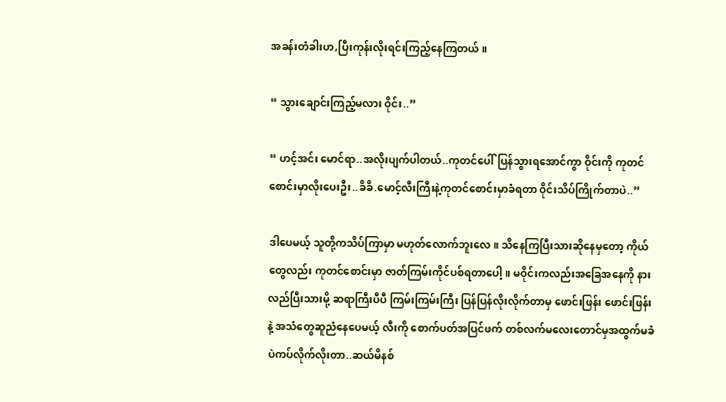အခန်းတံခါးဟ,ပြီးကုန်းလိုးရင်းကြည့်နေကြတယ်။

“ သွားချောင်းကြည့်မလား ဝိုင်း..”

“ ဟင့်အင်း မောင်ရာ..အလိုးပျက်ပါတယ်..ကုတင်ပေါ်ပြန်သွားရအောင်ကွာ ဝိုင်းကို ကုတင်စောင်းမှာလိုးပေးဦး..ခိခိ.မောင့်လီးကြီးနဲ့ကုတင်စောင်းမှာခံရတာ ဝိုင်းသိပ်ကြိုက်တာပဲ..”

ဒါပေမယ့် သူတို့ကသိပ်ကြာမှာ မဟုတ်လောက်ဘူးလေ။ သိနေကြပြီးသားဆိုနေမှတော့ ကိုယ်တွေလည်း ကုတင်စောင်းမှာ ဇာတ်ကြမ်းကိုင်ပစ်ရတာပေါ့။ မဝိုင်းကလည်းအခြေအနေကို နားလည်ပြီးသားမို့ ဆရာကြီးပီပီ ကြမ်းကြမ်းကြီး ပြန်ပြန်လိုးလိုက်တာမှ ဖောင်းဖြန်း ဖောင်းဖြန်းနဲ့ အသံတွေဆူညံနေပေမယ့် လီးကို စောက်ပတ်အပြင်ဖက် တစ်လက်မလေးတောင်မှအထွက်မခံပဲကပ်လိုက်လိုးတာ..ဆယ်မိနစ်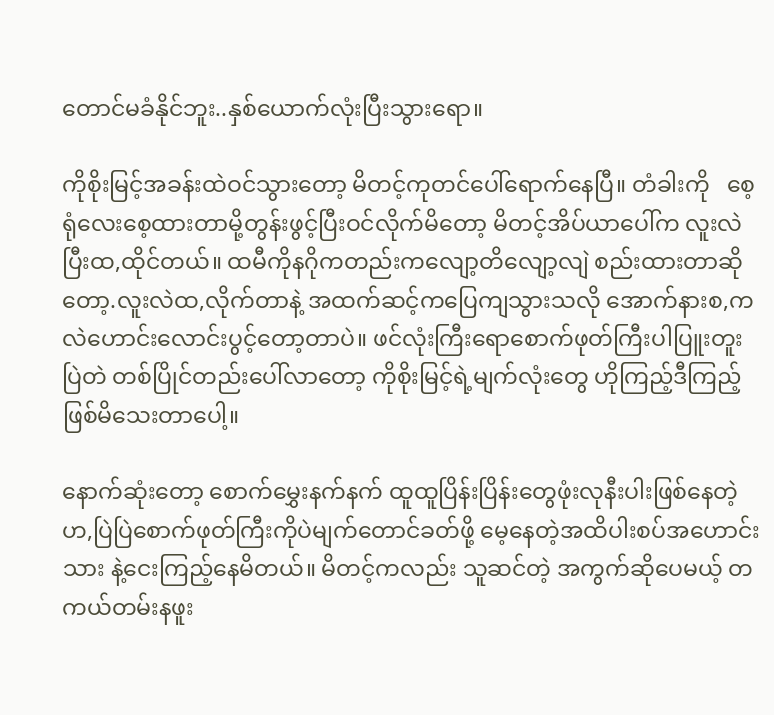တောင်မခံနိုင်ဘူး..နှစ်ယောက်လုံးပြီးသွားရော။

ကိုစိုးမြင့်အခန်းထဲဝင်သွားတော့ မိတင့်ကုတင်ပေါ်ရောက်နေပြီ။ တံခါးကို   စေ့ရုံလေးစေ့ထားတာမို့တွန်းဖွင့်ပြီးဝင်လိုက်မိတော့ မိတင့်အိပ်ယာပေါ်က လူးလဲပြီးထ,ထိုင်တယ်။ ထမီကိုနဂိုကတည်းကလျော့တိလျော့လျဲ စည်းထားတာဆိုတော့.လူးလဲထ,လိုက်တာနဲ့ အထက်ဆင့်ကပြေကျသွားသလို အောက်နားစ,ကလဲဟောင်းလောင်းပွင့်တော့တာပဲ။ ဖင်လုံးကြီးရောစောက်ဖုတ်ကြီးပါပြူးတူးပြဲတဲ တစ်ပြိုင်တည်းပေါ်လာတော့ ကိုစိုးမြင့်ရဲ့မျက်လုံးတွေ ဟိုကြည့်ဒီကြည့်ဖြစ်မိသေးတာပေါ့။

နောက်ဆုံးတော့ စောက်မွှေးနက်နက် ထူထူပြိန်းပြိန်းတွေဖုံးလုနီးပါးဖြစ်နေတဲ့ ဟ,ပြဲပြဲစောက်ဖုတ်ကြီးကိုပဲမျက်တောင်ခတ်ဖို့ မေ့နေတဲ့အထိပါးစပ်အဟောင်းသား နဲ့ငေးကြည့်နေမိတယ်။ မိတင့်ကလည်း သူဆင်တဲ့ အကွက်ဆိုပေမယ့် တကယ်တမ်းနဖူး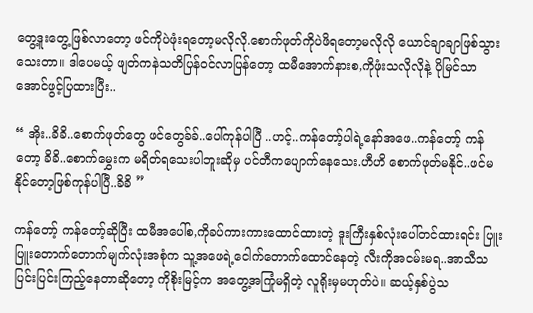တွေ့ဒူးတွေ့ဖြစ်လာတော့ ဖင်ကိုပဲဖုံးရတော့မလိုလို.စောက်ဖုတ်ကိုပဲဖိရတော့မလိုလို ယောင်ချာချာဖြစ်သွားသေးတာ။ ဒါပေမယ့် ဖျတ်ကနဲသတိပြန်ဝင်လာပြန်တော့ ထမီအောက်နားစ,ကိုဖုံးသလိုလိုနဲ့ ပိုမြင်သာအောင်ဖွင့်ပြထားပြီး..

“ အိုး..ခိခိ..စောက်ဖုတ်တွေ ဖင်တွေခ်ခ်..ပေါ်ကုန်ပါပြီ ..ဟင့်..ကန်တော့်ပါရဲ့နော်အဖေ..ကန်တော့် ကန်တော့ ခိခိ..စောက်မွှေးက မရိတ်ရသေးပါဘူးဆိုမှ ပင်တီကပျောက်နေသေး.ဟီဟိ စောက်ဖုတ်မနိုင်..ဖင်မနိုင်တော့ဖြစ်ကုန်ပါပြီ..ခိခိ ”

ကန်တော့် ကန်တော့်ဆိုပြီး ထမီအပေါ်စ,ကိုခပ်ကားကားထောင်ထားတဲ့ ဒူးကြီးနှစ်လုံးပေါ်တင်ထားရင်း ပြူးပြူးတောက်တောက်မျက်လုံးအစုံက သူ့အဖေရဲ့ငေါက်တောက်ထောင်နေတဲ့ လီးကိုအငမ်းမရ..အာသီသပြင်းပြင်းကြည့်နေတာဆိုတော့ ကိုစိုးမြင့်က အတွေ့အကြုံမရှိတဲ့ လူရိုးမှမဟုတ်ပဲ။ ဆယ့်နှစ်ပွဲသ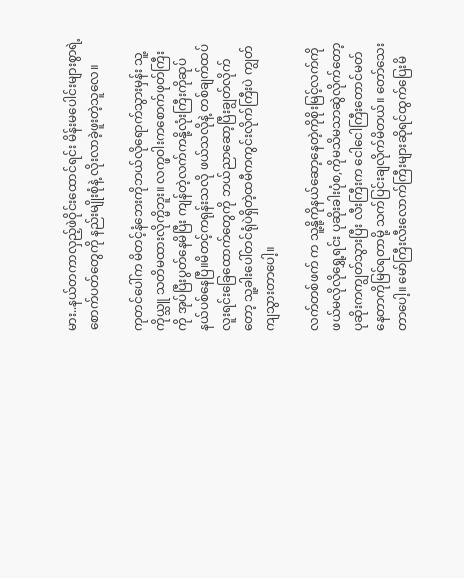မား..နယ်တကာလှည့်ဖဲဝိုင်းထောင်ရင်း မိန်းမပေါင်းများစွာရဲ့စောက်ပတ်တွေကို နည်းမျိုးစုံနဲ့ လိုးလာခဲ့ဖူးတဲ့သူလေ။

ကုတင်ပေါ်က မိတင့်နံဘေးကိုဘယ်လိုရောက်သွားမှန်း သူ့ကိုယ္သူ သတိမထားလိုက္မိဘူး။ လက္ဖဝါးကစောက်ဖုတ်ကြီးကို အုပ်ပြီးပွတ်နေမိပြီး ကျန်တဲ့လက်ကနို့လုံးကြီးကိုဆုပ်နယ်ပစ်နေပြီ။မိတင့်ကရုန်းသလို ဖယ်သလိုနဲ့ တစ်ချက်ထပ်လူးရင်းခြေထောက်တွေကို ဘယ်ညာဆော့ပြီးချွတ်လိုက်တော့ သူ့ခါးပေါ်တင်ရုံပဲရှိတဲ့ထမီကကွင်းလိုက်ကြီးပဲ ကျွတ်ကျသွားတာပေါ့။

လက်တစ်ဖက် က သူ့နို့ကိုနယ်ဆော့နေတဲ့ကိုစိုးမြင့်လက်ကို ဖယ်မလိုလိုရွှေ့ရင်း ပုဆိုးခါးပုံစ,ကိုမသိမသာဆွဲလိုက်တော့ ပုဆိုးကကျွတ်သွားပြီး လီးကြီးက ငေါငေါကြီးတောင်မတ်နေတာကိုမြင်ရတာမို့ သက်ပြင်းချလိုက်မိတယ်။ တော်သေးတာပေါ့။ မော်ကြီးလီးလောက်ကြီးများဆိုရင်ထွက်ပြေးမိ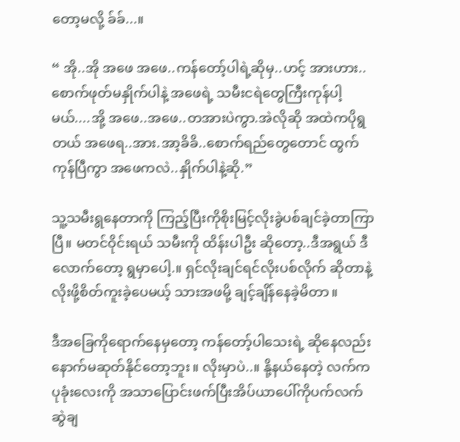တော့မလို့ ခ်ခ်...။

“ အို..အို အဖေ အဖေ..ကန်တော့်ပါရဲ့ဆိုမှ..ဟင့် အားဟား..စောက်ဖုတ်မနှိုက်ပါနဲ့ အဖေရဲ့ သမီးငရဲတွေကြီးကုန်ပါ့မယ်....အို့ အဖေ..အဖေ..တအားပဲကွာ.အဲလိုဆို အထဲကပိုရွတယ် အဖေရ..အား.အာ့ခိခိ..စောက်ရည်တွေတောင် ထွက်ကုန်ပြီကွာ အဖေကလဲ..နှိုက်ပါနဲ့ဆို.”

သူ့သမီးရွနေတာကို ကြည့်ပြီးကိုစိုးမြင့်လိုးခွဲပစ်ချင်ခဲ့တာကြာပြီ။ မတင်ဝိုင်းရယ် သမီးကို ထိန်းပါဦး ဆိုတော့..ဒီအရွယ် ဒီလောက်တော့ ရွမှာပေါ့.။ ရှင်လိုးချင်ရင်လိုးပစ်လိုက် ဆိုတာနဲ့လိုးဖို့စိတ်ကူးခဲ့ပေမယ့် သားအဖမို့ ချင့်ချိန်နေခဲ့မိတာ။

ဒီအခြေကိုရောက်နေမှတော့ ကန်တော့်ပါသေးရဲ့ ဆိုနေလည်း နောက်မဆုတ်နိုင်တော့ဘူး။ လိုးမှာပဲ..။ နို့နယ်နေတဲ့ လက်ကပုခုံးလေးကို အသာပြောင်းဖက်ပြီးအိပ်ယာပေါ်ကိုပက်လက်ဆွဲချ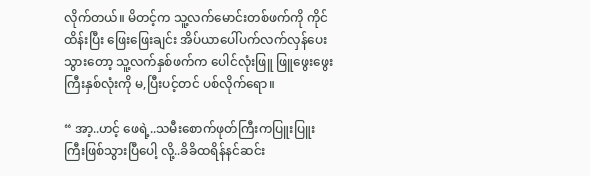လိုက်တယ်။ မိတင့်က သူ့လက်မောင်းတစ်ဖက်ကို ကိုင်ထိန်းပြီး ဖြေးဖြေးချင်း အိပ်ယာပေါ်ပက်လက်လှန်ပေးသွားတော့ သူ့လက်နှစ်ဖက်က ပေါင်လုံးဖြူ ဖြူဖွေးဖွေးကြီးနှစ်လုံးကို မ,ပြီးပင့်တင် ပစ်လိုက်ရော။

“ အာ့..ဟင့် ဖေရဲ့..သမီးစောက်ဖုတ်ကြီးကပြူးပြူးကြီးဖြစ်သွားပြီပေါ့ လို့..ခိခိထရိန်နင်ဆင်း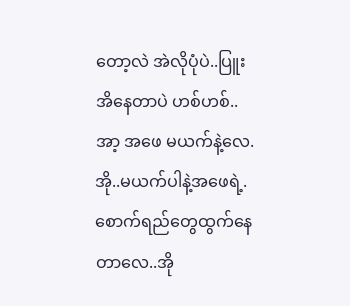တော့လဲ အဲလိုပုံပဲ..ပြူးအိနေတာပဲ ဟစ်ဟစ်..အာ့ အဖေ မယက်နဲ့လေ.အို..မယက်ပါနဲ့အဖေရဲ့.စောက်ရည်တွေထွက်နေတာလေ..အို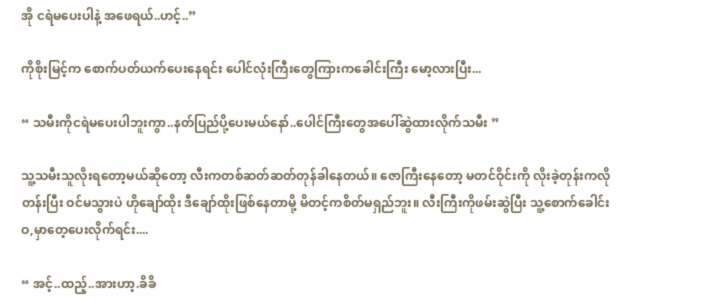အို ငရဲမပေးပါနဲ့ အဖေရယ်..ဟင့်..”

ကိုစိုးမြင့်က စောက်ပတ်ယက်ပေးနေရင်း ပေါင်လုံးကြီးတွေကြားကခေါင်းကြီး မော့လားပြီး...

“ သမီးကိုငရဲမပေးပါဘူးကွာ..နတ်ပြည်ပို့ပေးမယ်နော်..ပေါင်ကြီးတွေအပေါ်ဆွဲထားလိုက်သမီး ”

သူ့သမီးသူလိုးရတော့မယ်ဆိုတော့ လီးကတစ်ဆတ်ဆတ်တုန်ခါနေတယ်။ ဇောကြီးနေတော့ မတင်ဝိုင်းကို လိုးခဲ့တုန်းကလိုတန်းပြီး ဝင်မသွားပဲ ဟိုချော်ထိုး ဒီချော်ထိုးဖြစ်နေတာမို့ မိတင့်ကစိတ်မရှည်ဘူး။ လီးကြီးကိုဖမ်းဆွဲပြီး သူ့စောက်ခေါင်းဝ,မှာတေ့ပေးလိုက်ရင်း....

“ အင့်..ထည့်..အားဟာ့.ခိခိ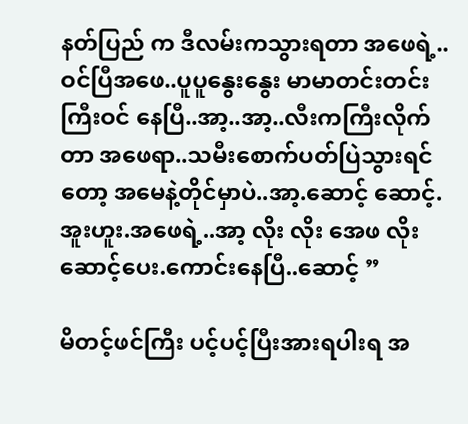နတ်ပြည် က ဒီလမ်းကသွားရတာ အဖေရဲ့..ဝင်ပြီအဖေ..ပူပူနွေးနွေး မာမာတင်းတင်းကြီးဝင် နေပြီ..အာ့..အာ့..လီးကကြီးလိုက်တာ အဖေရာ..သမီးစောက်ပတ်ပြဲသွားရင်တော့ အမေနဲ့တိုင်မှာပဲ..အာ့.ဆောင့် ဆောင့်.အူးဟူး.အဖေရဲ့..အာ့ လိုး လိုး အေဖ လိုးဆောင့်ပေး.ကောင်းနေပြီ..ဆောင့် ”

မိတင့်ဖင်ကြီး ပင့်ပင့်ပြီးအားရပါးရ အ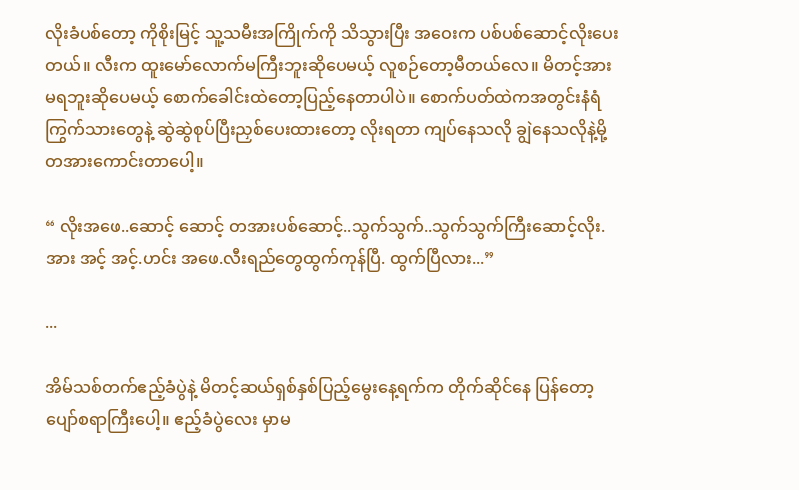လိုးခံပစ်တော့ ကိုစိုးမြင့် သူ့သမီးအကြိုက်ကို သိသွားပြီး အဝေးက ပစ်ပစ်ဆောင့်လိုးပေးတယ်။ လီးက ထူးမော်လောက်မကြီးဘူးဆိုပေမယ့် လူစဉ်တော့မီတယ်လေ။ မိတင့်အားမရဘူးဆိုပေမယ့် စောက်ခေါင်းထဲတော့ပြည့်နေတာပါပဲ။ စောက်ပတ်ထဲကအတွင်းနံရံကြွက်သားတွေနဲ့ ဆွဲဆွဲစုပ်ပြီးညှစ်ပေးထားတော့ လိုးရတာ ကျပ်နေသလို ချွဲနေသလိုနဲ့မို့တအားကောင်းတာပေါ့။

“ လိုးအဖေ..ဆောင့် ဆောင့် တအားပစ်ဆောင့်..သွက်သွက်..သွက်သွက်ကြီးဆောင့်လိုး.အား အင့် အင့်.ဟင်း အဖေ.လီးရည်တွေထွက်ကုန်ပြီ. ထွက်ပြီလား...”

...

အိမ်သစ်တက်ဧည့်ခံပွဲနဲ့ မိတင့်ဆယ်ရှစ်နှစ်ပြည့်မွေးနေ့ရက်က တိုက်ဆိုင်နေ ပြန်တော့ ပျော်စရာကြီးပေါ့။ ဧည့်ခံပွဲလေး မှာမ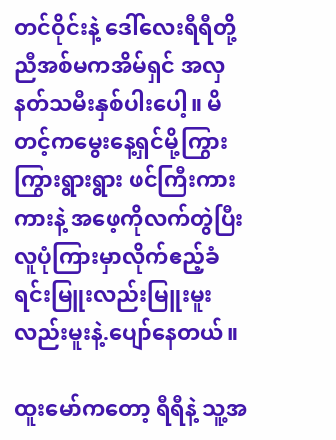တင်ဝိုင်းနဲ့ ဒေါ်လေးရီရီတို့ ညီအစ်မကအိမ်ရှင် အလှနတ်သမီးနှစ်ပါးပေါ့။ မိတင့်ကမွေးနေ့ရှင်မို့ကြွားကြွားရွားရွား ဖင်ကြီးကားကားနဲ့ အဖေ့ကိုလက်တွဲပြီးလူပုံကြားမှာလိုက်ဧည့်ခံရင်းမြူးလည်းမြူးမူးလည်းမူးနဲ့.ပျော်နေတယ်။

ထူးမော်ကတော့ ရီရီနဲ့ သူ့အ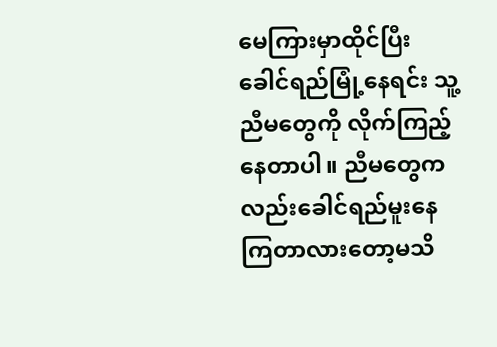မေကြားမှာထိုင်ပြီး ခေါင်ရည်မြုံ့နေရင်း သူ့ညီမတွေကို လိုက်ကြည့်နေတာပါ။ ညီမတွေကလည်းခေါင်ရည်မူးနေကြတာလားတော့မသိ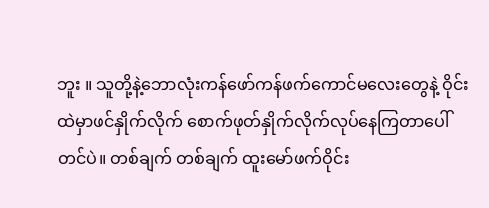ဘူး ။ သူတို့နဲ့ဘောလုံးကန်ဖော်ကန်ဖက်ကောင်မလေးတွေနဲ့ ဝိုင်းထဲမှာဖင်နှိုက်လိုက် စောက်ဖုတ်နှိုက်လိုက်လုပ်နေကြတာပေါ်တင်ပဲ။ တစ်ချက် တစ်ချက် ထူးမော်ဖက်ဝိုင်း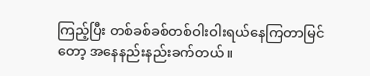ကြည့်ပြီး တစ်ခစ်ခစ်တစ်ဝါးဝါးရယ်နေကြတာမြင်တော့ အနေနည်းနည်းခက်တယ်။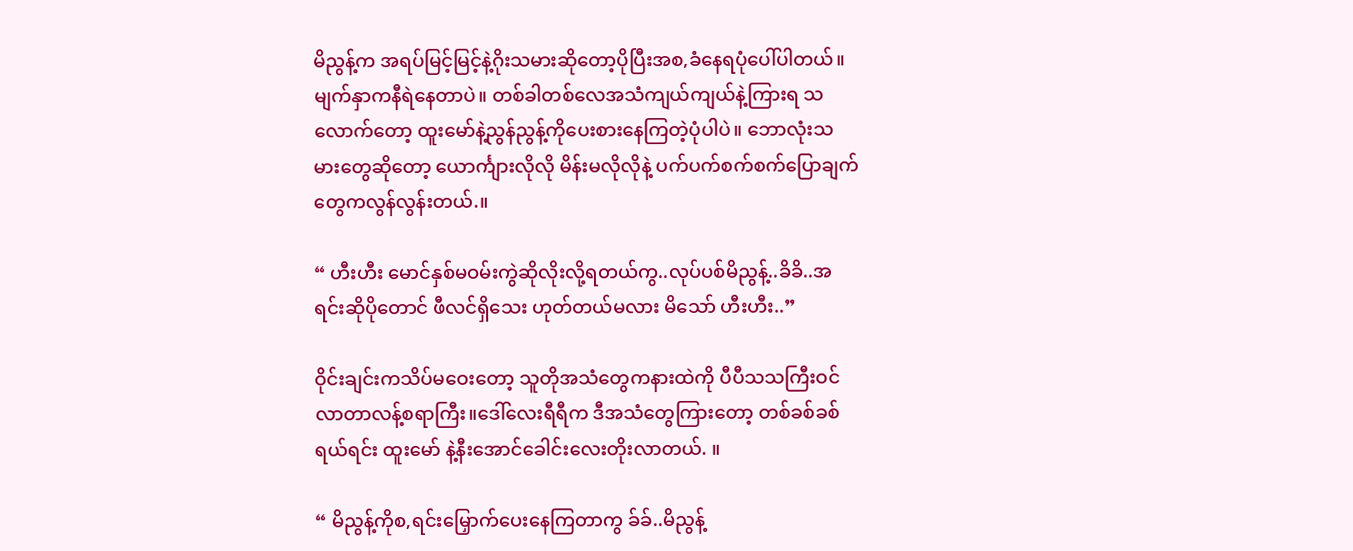မိညွန့်က အရပ်မြင့်မြင့်နဲ့ဂိုးသမားဆိုတော့ပိုပြီးအစ,ခံနေရပုံပေါ်ပါတယ်။မျက်နှာကနီရဲနေတာပဲ။ တစ်ခါတစ်လေအသံကျယ်ကျယ်နဲ့ကြားရ သလောက်တော့ ထူးမော်နဲ့ညွန်ညွန့်ကိုပေးစားနေကြတဲ့ပုံပါပဲ။ ဘောလုံးသမားတွေဆိုတော့ ယောင်္ကျားလိုလို မိန်းမလိုလိုနဲ့ ပက်ပက်စက်စက်ပြောချက်တွေကလွန်လွန်းတယ်.။

“ ဟီးဟီး မောင်နှစ်မဝမ်းကွဲဆိုလိုးလို့ရတယ်ကွ..လုပ်ပစ်မိညွန့်..ခိခိ..အရင်းဆိုပိုတောင် ဖီလင်ရှိသေး ဟုတ်တယ်မလား မိသော် ဟီးဟီး..”

ဝိုင်းချင်းကသိပ်မဝေးတော့ သူတိုအသံတွေကနားထဲကို ပီပီသသကြီးဝင်လာတာလန့်စရာကြီး။ဒေါ်လေးရီရီက ဒီအသံတွေကြားတော့ တစ်ခစ်ခစ်ရယ်ရင်း ထူးမော် နဲ့နီးအောင်ခေါင်းလေးတိုးလာတယ်. ။

“ မိညွန့်ကိုစ,ရင်းမြှောက်ပေးနေကြတာကွ ခ်ခ်..မိညွန့်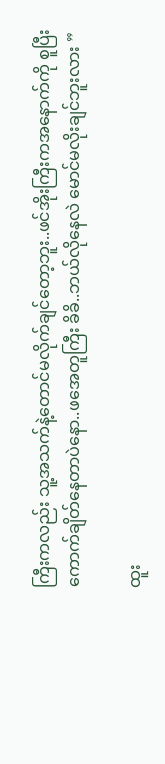ကြီးကလည်း သူ့အသက်နဲ့တောင်မလိုက်ချင်တော့ဘူး..ဖင်အိုးကြီးကအနောက်ကို စူပြီးကောက်ချိတ်နေတာပဲနော..ဖအေတူကြီး ခိခိ..ဘယ်လိုနေလဲ မောင်မလိုးချင်ဘူးလား ”

ထူး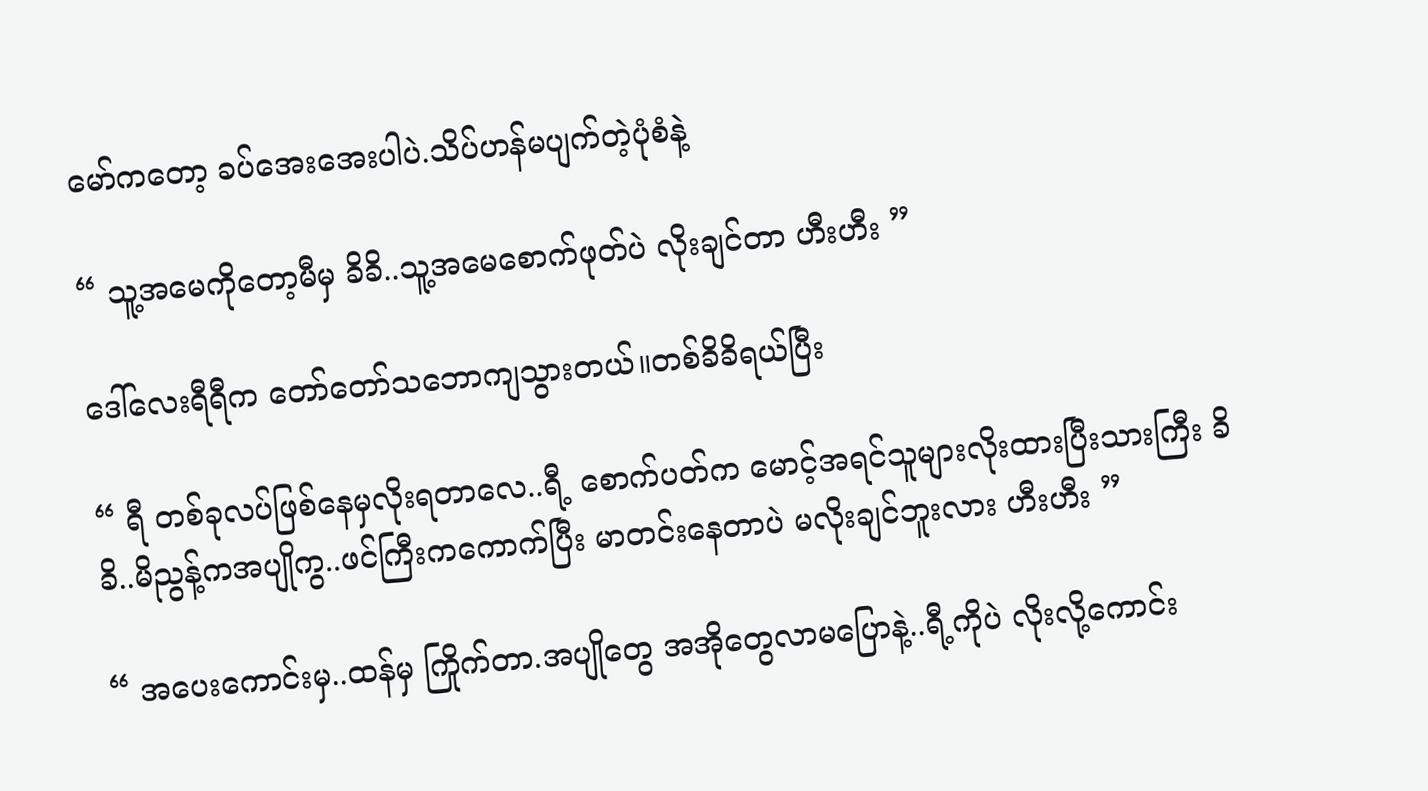မော်ကတော့ ခပ်အေးအေးပါပဲ.သိပ်ဟန်မပျက်တဲ့ပုံစံနဲ့

“ သူ့အမေကိုတော့မီမှ ခိခိ..သူ့အမေစောက်ဖုတ်ပဲ လိုးချင်တာ ဟီးဟီး ”

ဒေါ်လေးရီရီက တော်တော်သဘောကျသွားတယ်။တစ်ခိခိရယ်ပြီး

“ ရီ တစ်ခုလပ်ဖြစ်နေမှလိုးရတာလေ..ရီ့ စောက်ပတ်က မောင့်အရင်သူများလိုးထားပြီးသားကြီး ခိခိ..မိညွန့်ကအပျိုကွ..ဖင်ကြီးကကောက်ပြီး မာတင်းနေတာပဲ မလိုးချင်ဘူးလား ဟီးဟီး ”

“ အပေးကောင်းမှ..ထန်မှ ကြိုက်တာ.အပျိုတွေ အအိုတွေလာမပြောနဲ့..ရီ့ကိုပဲ လိုးလို့ကောင်း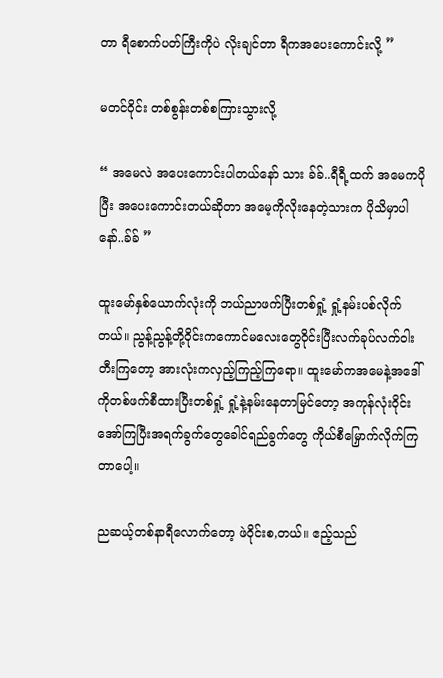တာ ရီစောက်ပတ်ကြီးကိုပဲ လိုးချင်တာ ရီကအပေးကောင်းလို့ ”

မတင်ဝိုင်း တစ်စွန်းတစ်စကြားသွားလို့

“ အမေလဲ အပေးကောင်းပါတယ်နော် သား ခ်ခ်..ရီရီ့ထက် အမေကပိုပြီး အပေးကောင်းတယ်ဆိုတာ အမေ့ကိုလိုးနေတဲ့သားက ပိုသိမှာပါနော်..ခ်ခ် ”

ထူးမော်နှစ်ယောက်လုံးကို ဘယ်ညာဖက်ပြီးတစ်ရှုံ့ ရှုံ့နမ်းပစ်လိုက်တယ်။ ညွန့်ညွန့်တို့ဝိုင်းကကောင်မလေးတွေဝိုင်းပြီးလက်ခုပ်လက်ဝါးတီးကြတော့ အားလုံးကလှည့်ကြည့်ကြရော။ ထူးမော်ကအမေနဲ့အဒေါ်ကိုတစ်ဖက်စီထားပြီးတစ်ရှုံ့ ရှုံ့နဲ့နမ်းနေတာမြင်တော့ အကုန်လုံးဝိုင်းအော်ကြပြီးအရက်ခွက်တွေခေါင်ရည်ခွက်တွေ ကိုယ်စီမြှောက်လိုက်ကြတာပေါ့။

ညဆယ့်တစ်နာရီလောက်တော့ ဖဲဝိုင်းစ,တယ်။ ဧည့်သည်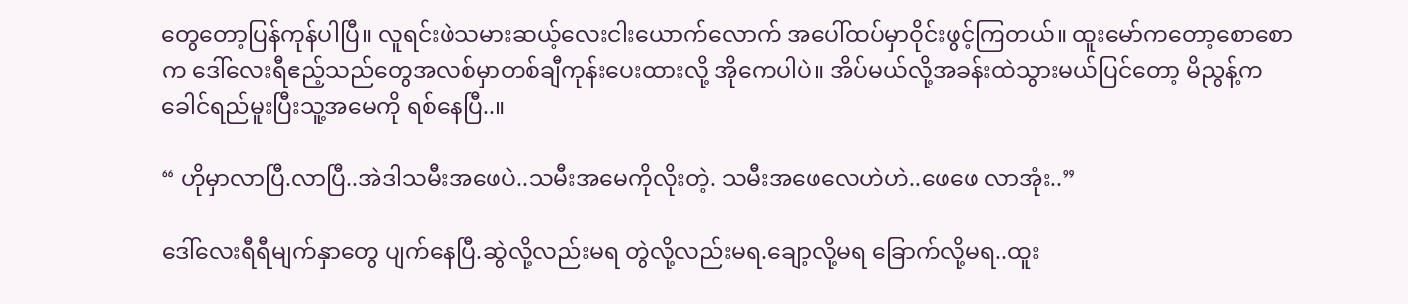တွေတော့ပြန်ကုန်ပါပြီ။ လူရင်းဖဲသမားဆယ့်လေးငါးယောက်လောက် အပေါ်ထပ်မှာဝိုင်းဖွင့်ကြတယ်။ ထူးမော်ကတော့စောစောက ဒေါ်လေးရီဧည့်သည်တွေအလစ်မှာတစ်ချီကုန်းပေးထားလို့ အိုကေပါပဲ။ အိပ်မယ်လို့အခန်းထဲသွားမယ်ပြင်တော့ မိညွန့်က ခေါင်ရည်မူးပြီးသူ့အမေကို ရစ်နေပြီ..။

“ ဟိုမှာလာပြီ.လာပြီ..အဲဒါသမီးအဖေပဲ..သမီးအမေကိုလိုးတဲ့. သမီးအဖေလေဟဲဟဲ..ဖေဖေ လာအုံး..”

ဒေါ်လေးရီရီမျက်နှာတွေ ပျက်နေပြီ.ဆွဲလို့လည်းမရ တွဲလို့လည်းမရ.ချော့လို့မရ ခြောက်လို့မရ..ထူး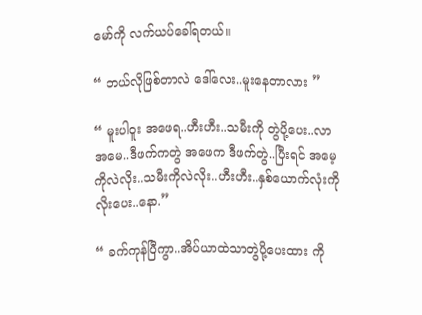မော်ကို လက်ယပ်ခေါ်ရတယ်။

“ ဘယ်လိုဖြစ်တာလဲ ဒေါ်လေး..မူးနေတာလား ”

“ မူးပါဝူး အဖေရ..ဟီးဟီး..သမီးကို တွဲပို့ပေး..လာ အမေ..ဒီဖက်ကတွဲ အဖေက ဒီဖက်တွဲ..ပြီးရင် အမေ့ကိုလဲလိုး..သမီးကိုလဲလိုး..ဟီးဟီး..နှစ်ယောက်လုံးကိုလိုးပေး..နော.”

“ ခက်ကုန်ပြီကွာ..အိပ်ယာထဲသာတွဲပို့ပေးထား ကို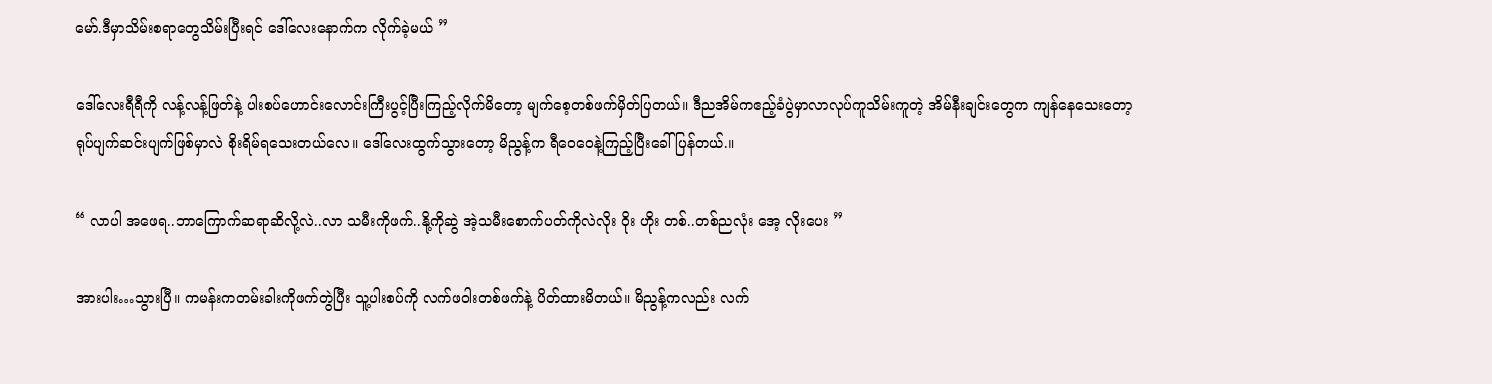မော်.ဒီမှာသိမ်းစရာတွေသိမ်းပြီးရင် ဒေါ်လေးနောက်က လိုက်ခဲ့မယ် ”

ဒေါ်လေးရီရီကို လန့်လန့်ဖြတ်နဲ့ ပါးစပ်ဟောင်းလောင်းကြီးပွင့်ပြီးကြည့်လိုက်မိတော့ မျက်စေ့တစ်ဖက်မှိတ်ပြတယ်။ ဒီညအိမ်ကဧည့်ခံပွဲမှာလာလုပ်ကူသိမ်းကူတဲ့ အိမ်နီးချင်းတွေက ကျန်နေသေးတော့ ရုပ်ပျက်ဆင်းပျက်ဖြစ်မှာလဲ စိုးရိမ်ရသေးတယ်လေ။ ဒေါ်လေးထွက်သွားတော့ မိညွန့်က ရီဝေဝေနဲ့ကြည့်ပြီးခေါ်ပြန်တယ်.။

“ လာပါ အဖေရ..ဘာကြောက်ဆရာဆိလို့လဲ..လာ သမီးကိုဖက်..နို့ကိုဆွဲ အဲ့သမီးစောက်ပတ်ကိုလဲလိုး ဝိုး ဟိုး တစ်..တစ်ညလုံး အေ့ လိုးပေး ”

အားပါး…သွားပြီ။ ကမန်းကတမ်းခါးကိုဖက်တွဲပြီး သူ့ပါးစပ်ကို လက်ဖဝါးတစ်ဖက်နဲ့ ပိတ်ထားမိတယ်။ မိညွန့်ကလည်း လက်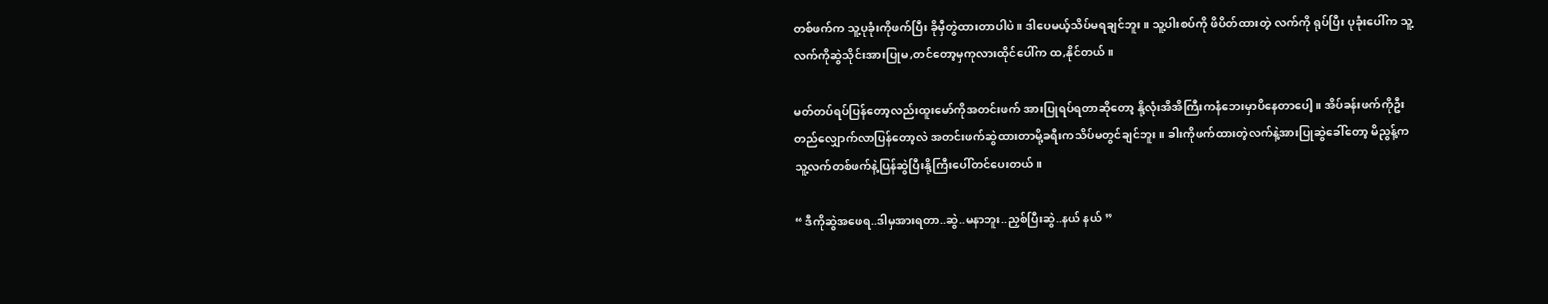တစ်ဖက်က သူ့ပုခုံးကိုဖက်ပြီး ခိုမှီတွဲထားတာပါပဲ။ ဒါပေမယ့်သိပ်မရချင်ဘူး။ သူ့ပါးစပ်ကို ဖိပိတ်ထားတဲ့ လက်ကို ရုပ်ပြီး ပုခုံးပေါ်က သူ့လက်ကိုဆွဲသိုင်းအားပြုမ,တင်တော့မှကုလားထိုင်ပေါ်က ထ,နိုင်တယ်။

မတ်တပ်ရပ်ပြန်တော့လည်းထူးမော်ကိုအတင်းဖက် အားပြုရပ်ရတာဆိုတော့ နို့လုံးအိအိကြီးကနံဘေးမှာပိနေတာပေါ့။ အိပ်ခန်းဖက်ကိုဦးတည်လျှောက်လာပြန်တော့လဲ အတင်းဖက်ဆွဲထားတာမို့ခရီးကသိပ်မတွင်ချင်ဘူး။ ခါးကိုဖက်ထားတဲ့လက်နဲ့အားပြုဆွဲခေါ်တော့ မိညွန့်က သူ့လက်တစ်ဖက်နဲ့ပြန်ဆွဲပြီးနို့ကြီးပေါ်တင်ပေးတယ်။

“ ဒီကိုဆွဲအဖေရ..ဒါမှအားရတာ..ဆွဲ..မနာဘူး..ညှစ်ပြီးဆွဲ..နယ် နယ် ”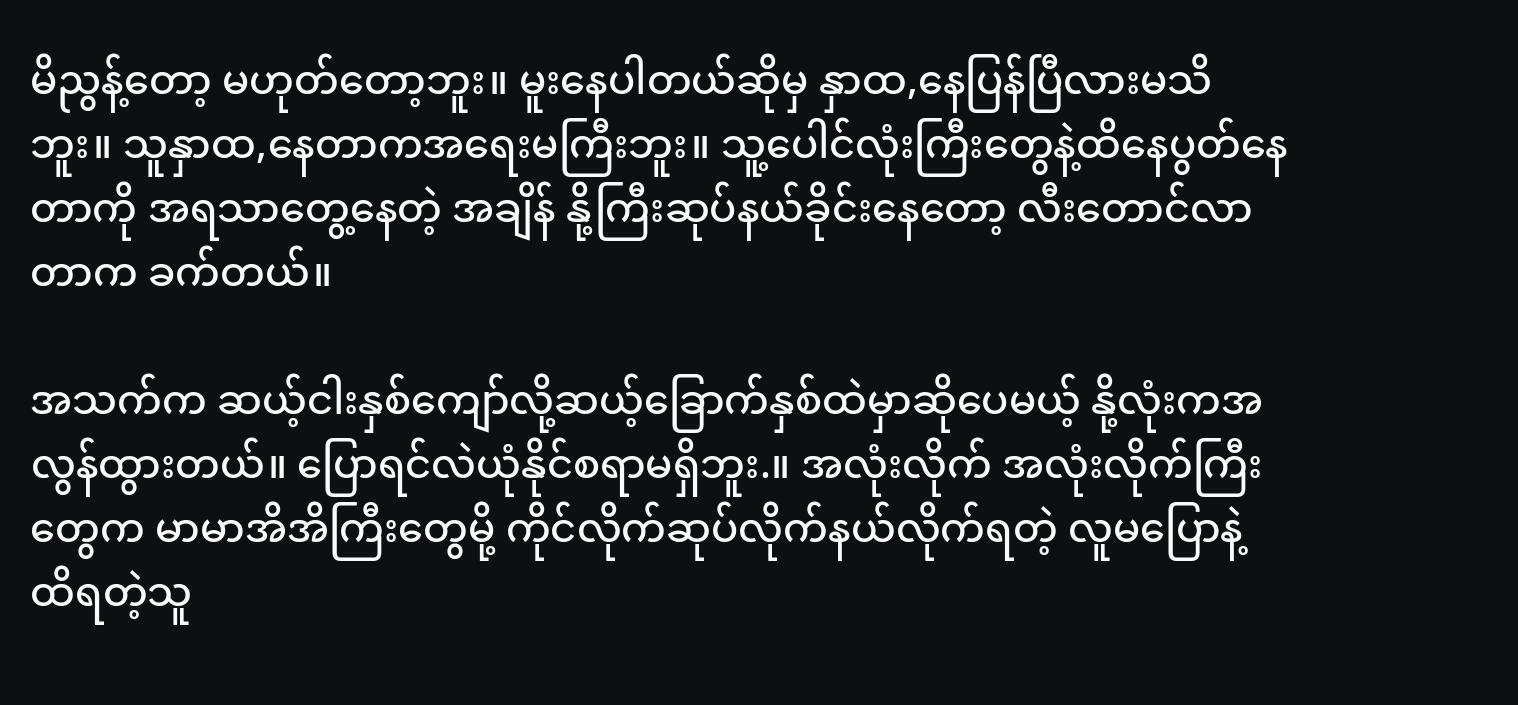မိညွန့်တော့ မဟုတ်တော့ဘူး။ မူးနေပါတယ်ဆိုမှ နှာထ,နေပြန်ပြီလားမသိဘူး။ သူနှာထ,နေတာကအရေးမကြီးဘူး။ သူ့ပေါင်လုံးကြီးတွေနဲ့ထိနေပွတ်နေတာကို အရသာတွေ့နေတဲ့ အချိန် နို့ကြီးဆုပ်နယ်ခိုင်းနေတော့ လီးတောင်လာတာက ခက်တယ်။

အသက်က ဆယ့်ငါးနှစ်ကျော်လို့ဆယ့်ခြောက်နှစ်ထဲမှာဆိုပေမယ့် နို့လုံးကအလွန်ထွားတယ်။ ပြောရင်လဲယုံနိုင်စရာမရှိဘူး.။ အလုံးလိုက် အလုံးလိုက်ကြီးတွေက မာမာအိအိကြီးတွေမို့ ကိုင်လိုက်ဆုပ်လိုက်နယ်လိုက်ရတဲ့ လူမပြောနဲ့ ထိရတဲ့သူ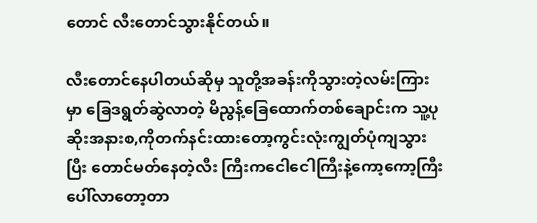တောင် လီးတောင်သွားနိုင်တယ်။

လီးတောင်နေပါတယ်ဆိုမှ သူတို့အခန်းကိုသွားတဲ့လမ်းကြားမှာ ခြေဒရွတ်ဆွဲလာတဲ့ မိညွန့်ခြေထောက်တစ်ချောင်းက သူ့ပုဆိုးအနားစ,ကိုတက်နင်းထားတော့ကွင်းလုံးကျွတ်ပုံကျသွားပြီး တောင်မတ်နေတဲ့လီး ကြီးကငေါငေါကြီးနဲ့ကော့ကော့ကြီးပေါ်လာတော့တာ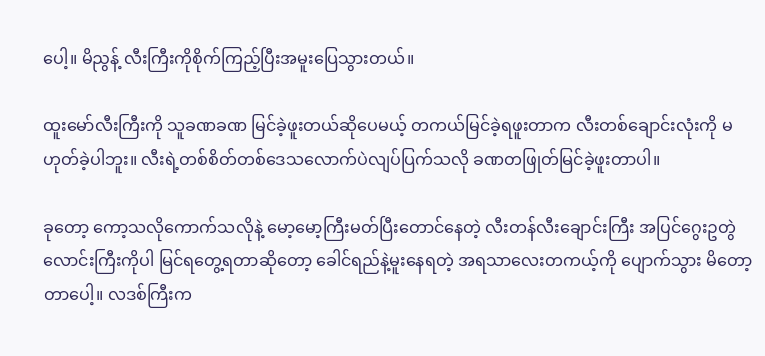ပေါ့။ မိညွန့် လီးကြီးကိုစိုက်ကြည့်ပြီးအမူးပြေသွားတယ်။

ထူးမော်လီးကြီးကို သူခဏခဏ မြင်ခဲ့ဖူးတယ်ဆိုပေမယ့် တကယ်မြင်ခဲ့ရဖူးတာက လီးတစ်ချောင်းလုံးကို မဟုတ်ခဲ့ပါဘူး။ လီးရဲ့တစ်စိတ်တစ်ဒေသလောက်ပဲလျပ်ပြက်သလို ခဏတဖြုတ်မြင်ခဲ့ဖူးတာပါ။

ခုတော့ ကော့သလိုကောက်သလိုနဲ့ မော့မော့ကြီးမတ်ပြီးတောင်နေတဲ့ လီးတန်လီးချောင်းကြီး အပြင်ဂွေးဥတွဲလောင်းကြီးကိုပါ မြင်ရတွေ့ရတာဆိုတော့ ခေါင်ရည်နဲ့မူးနေရတဲ့ အရသာလေးတကယ့်ကို ပျောက်သွား မိတော့တာပေါ့။ လဒစ်ကြီးက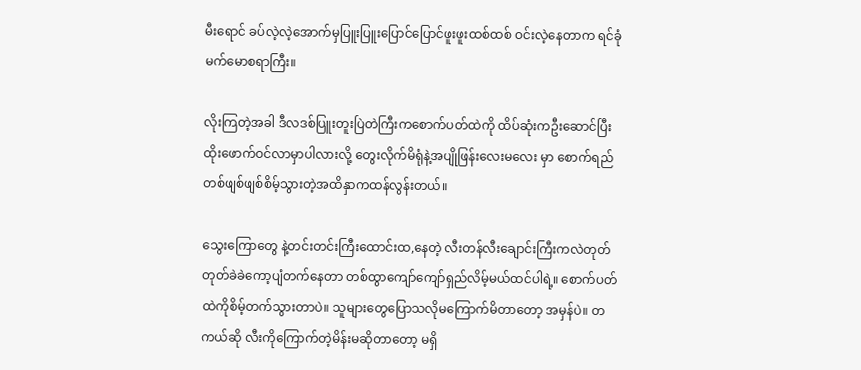မီးရောင် ခပ်လဲ့လဲ့အောက်မှပြူးပြူးပြောင်ပြောင်ဖူးဖူးထစ်ထစ် ဝင်းလဲ့နေတာက ရင်ခုံမက်မောစရာကြီး။

လိုးကြတဲ့အခါ ဒီလဒစ်ပြူးတူးပြဲတဲကြီးကစောက်ပတ်ထဲကို ထိပ်ဆုံးကဦးဆောင်ပြီးထိုးဖောက်ဝင်လာမှာပါလားလို့ တွေးလိုက်မိရုံနဲ့အပျိုဖြန်းလေးမလေး မှာ စောက်ရည်တစ်ဖျစ်ဖျစ်စိမ့်သွားတဲ့အထိနှာကထန်လွန်းတယ်။

သွေးကြောတွေ နဲ့တင်းတင်းကြီးထောင်းထ,နေတဲ့ လီးတန်လီးချောင်းကြီးကလဲတုတ်တုတ်ခဲခဲကော့ပျံတက်နေတာ တစ်ထွာကျော်ကျော်ရှည်လိမ့်မယ်ထင်ပါရဲ့။ စောက်ပတ်ထဲကိုစိမ့်တက်သွားတာပဲ။ သူများတွေပြောသလိုမကြောက်မိတာတော့ အမှန်ပဲ။ တကယ်ဆို လီးကိုကြောက်တဲ့မိန်းမဆိုတာတော့ မရှိ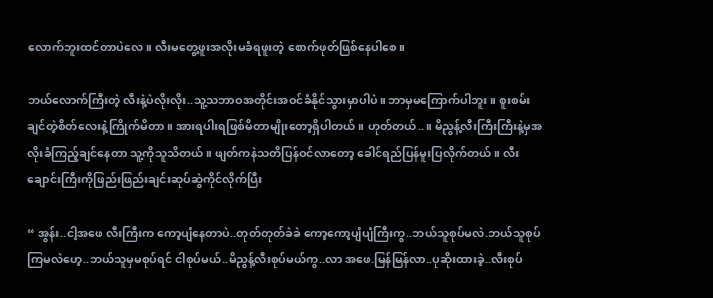လောက်ဘူးထင်တာပဲလေ။ လီးမတွေ့ဖူးအလိုးမခံရဖူးတဲ့ စောက်ဖုတ်ဖြစ်နေပါစေ။

ဘယ်လောက်ကြီးတဲ့ လီးနဲ့ပဲလိုးလိုး..သူ့သဘာဝအတိုင်းအဝင်ခံနိုင်သွားမှာပါပဲ။ ဘာမှမကြောက်ပါဘူး။ စူးစမ်းချင်တဲ့စိတ်လေးနဲ့ကြိုက်မိတာ။ အားရပါးရဖြစ်မိတာမျိုးတော့ရှိပါတယ်။ ဟုတ်တယ်..။ မိညွန့်လီးကြီးကြီးနဲ့မှအလိုးခံကြည့်ချင်နေတာ သူ့ကိုသူသိတယ်။ ဖျတ်ကနဲသတိပြန်ဝင်လာတော့ ခေါင်ရည်ပြန်မူးပြလိုက်တယ်။ လီးချောင်းကြီးကိုဖြည်းဖြည်းချင်းဆုပ်ဆွဲကိုင်လိုက်ပြီး

“ အွန်း..ငါ့အဖေ လီးကြီးက ကော့ပျံနေတာပဲ..တုတ်တုတ်ခဲခဲ ကော့ကော့ပျံပျံကြီးကွ..ဘယ်သူစုပ်မလဲ.ဘယ်သူစုပ်ကြမလဲဟေ့..ဘယ်သူမှမစုပ်ရင် ငါစုပ်မယ်..မိညွန့်လီးစုပ်မယ်ကွ..လာ အဖေ.မြန်မြန်လာ..ပုဆိုးထားခဲ့..လီးစုပ်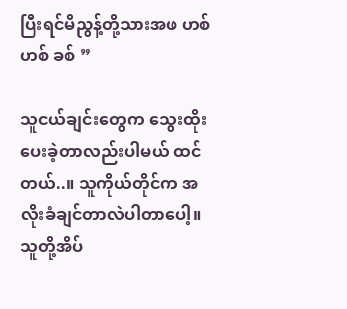ပြီးရင်မိညွန့်တို့သားအဖ ဟစ် ဟစ် ခစ် ”

သူငယ်ချင်းတွေက သွေးထိုးပေးခဲ့တာလည်းပါမယ် ထင်တယ်..။ သူကိုယ်တိုင်က အလိုးခံချင်တာလဲပါတာပေါ့။ သူတို့အိပ်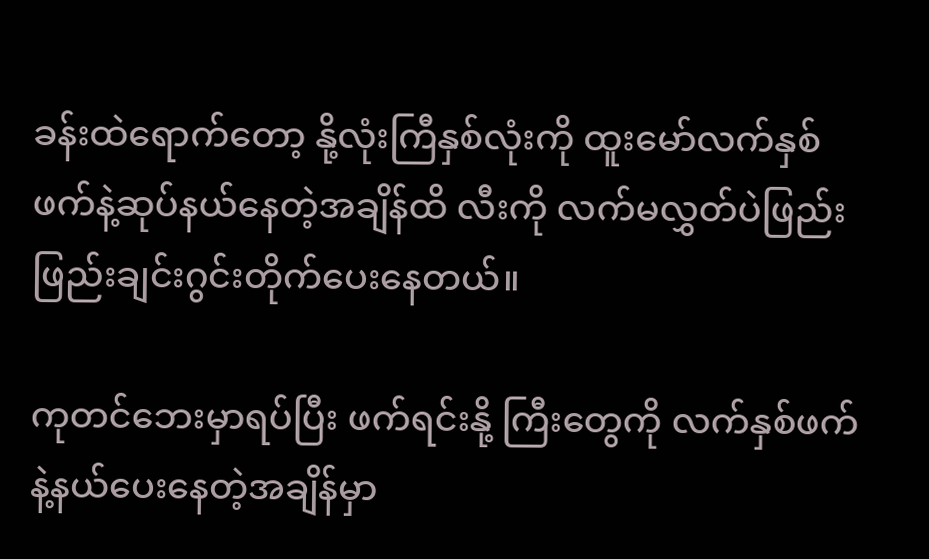ခန်းထဲရောက်တော့ နို့လုံးကြီနှစ်လုံးကို ထူးမော်လက်နှစ်ဖက်နဲ့ဆုပ်နယ်နေတဲ့အချိန်ထိ လီးကို လက်မလွှတ်ပဲဖြည်းဖြည်းချင်းဂွင်းတိုက်ပေးနေတယ်။

ကုတင်ဘေးမှာရပ်ပြီး ဖက်ရင်းနို့ ကြီးတွေကို လက်နှစ်ဖက်နဲ့နယ်ပေးနေတဲ့အချိန်မှာ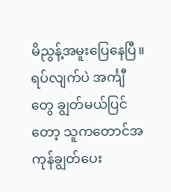မိညွန့်အမူးပြေနေပြီ။ ရပ်လျက်ပဲ အင်္ကျီ တွေ ချွတ်မယ်ပြင်တော့ သူကတောင်အကုန်ချွတ်ပေး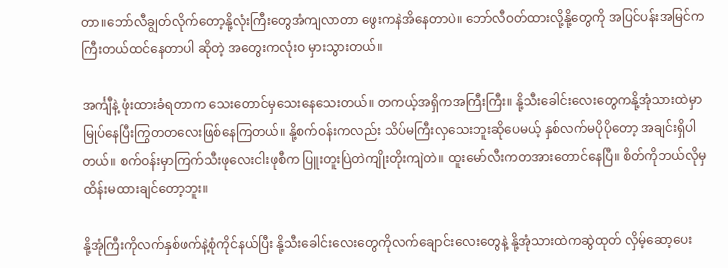တာ။ဘော်လီချွတ်လိုက်တော့နို့လုံးကြီးတွေအံကျလာတာ ဖွေးကနဲအိနေတာပဲ။ ဘော်လီဝတ်ထားလို့နို့တွေကို အပြင်ပန်းအမြင်က ကြီးတယ်ထင်နေတာပါ ဆိုတဲ့ အတွေးကလုံးဝ မှားသွားတယ်။

အင်္ကျီနဲ့ ဖုံးထားခံရတာက သေးတောင်မှသေးနေသေးတယ်။ တကယ့်အရှိကအကြီးကြီး။ နို့သီးခေါင်းလေးတွေကနို့အုံသားထဲမှာ မြုပ်နေပြီးကြွတတလေးဖြစ်နေကြတယ်။ နို့စက်ဝန်းကလည်း သိပ်မကြီးလှသေးဘူးဆိုပေမယ့် နှစ်လက်မပိုပိုတော့ အချင်းရှိပါတယ်။ စက်ဝန်းမှာကြက်သီးဖုလေးငါးဖုစီက ပြူးတူးပြဲတဲကျိုးတိုးကျဲတဲ။ ထူးမော်လီးကတအားတောင်နေပြီ။ စိတ်ကိုဘယ်လိုမှထိန်းမထားချင်တော့ဘူး။

နို့အုံကြီးကိုလက်နှစ်ဖက်နဲ့စုံကိုင်နယ်ပြီး နို့သီးခေါင်းလေးတွေကိုလက်ချောင်းလေးတွေနဲ့ နို့အုံသားထဲကဆွဲထုတ် လှိမ့်ဆော့ပေး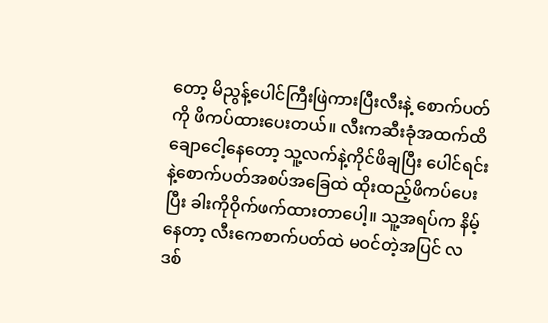တော့ မိညွန့်ပေါင်ကြီးဖြဲကားပြီးလီးနဲ့ စောက်ပတ်ကို ဖိကပ်ထားပေးတယ်။ လီးကဆီးခုံအထက်ထိ ချောငေါ့နေတော့ သူ့လက်နဲ့ကိုင်ဖိချပြီး ပေါင်ရင်းနဲ့စောက်ပတ်အစပ်အခြေထဲ ထိုးထည့်ဖိကပ်ပေးပြီး ခါးကိုဝိုက်ဖက်ထားတာပေါ့။ သူ့အရပ်က နိမ့်နေတာ့ လီးကေစာက်ပတ်ထဲ မဝင်တဲ့အပြင် လဒစ်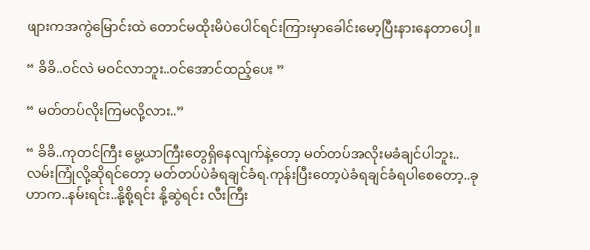ဖျားကအကွဲမြောင်းထဲ တောင်မထိုးမိပဲပေါင်ရင်းကြားမှာခေါင်းမော့ပြီးနားနေတာပေါ့။

“ ခိခိ..ဝင်လဲ မဝင်လာဘူး..ဝင်အောင်ထည့်ပေး ”

“ မတ်တပ်လိုးကြမလို့လား..”

“ ခိခိ..ကုတင်ကြီး မွေ့ယာကြီးတွေရှိနေလျက်နဲ့တော့ မတ်တပ်အလိုးမခံချင်ပါဘူး..လမ်းကြုံလို့ဆိုရင်တော့ မတ်တပ်ပဲခံရချင်ခံရ.ကုန်းပြီးတော့ပဲခံရချင်ခံရပါစေတော့..ခုဟာက..နမ်းရင်း..နို့စို့ရင်း နို့ဆွဲရင်း လီးကြီး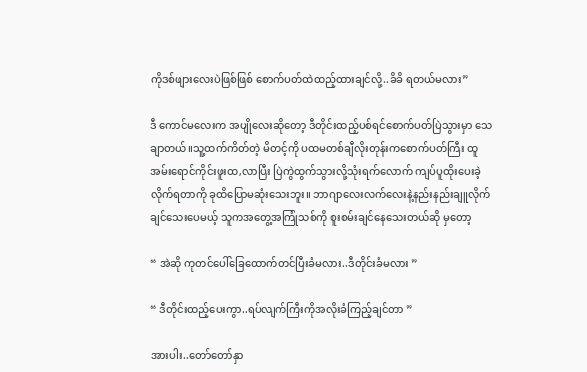ကိုဒစ်ဖျားလေးပဲဖြစ်ဖြစ် စောက်ပတ်ထဲထည့်ထားချင်လို့..ခိခိ ရတယ်မလား”

ဒီ ကောင်မလေးက အပျိုလေးဆိုတော့ ဒီတိုင်းထည့်ပစ်ရင်စောက်ပတ်ပြဲသွားမှာ သေချာတယ်။သူ့ထက်ကိတ်တဲ့ မိတင့်ကို ပထမတစ်ချီလိုးတုန်းကစောက်ပတ်ကြီး ထူအမ်းရောင်ကိုင်းဖူးထ,လာပြီး ပြဲကွဲထွက်သွားလို့သုံးရက်လောက် ကျပ်ပူထိုးပေးခဲ့လိုက်ရတာကို ခုထိပြောမဆုံးသေးဘူး။ ဘာဂျာလေးလက်လေးနဲ့နည်းနည်းချူလိုက်ချင်သေးပေမယ့် သူကအတွေ့အကြုံသစ်ကို စူးစမ်းချင်နေသေးတယ်ဆို မှတော့

“ အဲဆို ကုတင်ပေါ်ခြေထောက်တင်ပြီးခံမလား..ဒီတိုင်းခံမလား ”

“ ဒီတိုင်းထည့်ပေးကွာ..ရပ်လျက်ကြီးကိုအလိုးခံကြည့်ချင်တာ ”

အားပါး..တော်တော်နှာ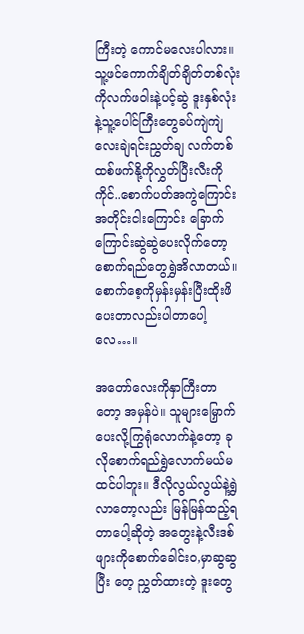ကြီးတဲ့ ကောင်မလေးပါလား။ သူ့ဖင်ကောက်ချိတ်ချိတ်တစ်လုံးကိုလက်ဖဝါးနဲ့ပင့်ဆွဲ ဒူးနှစ်လုံးနဲ့သူ့ပေါင်ကြီးတွေခပ်ကျဲကျဲလေးချဲရင်းညွှတ်ချ လက်တစ်ထစ်ဖက်နို့ကိုလွှတ်ပြီးလီးကိုကိုင်..စောက်ပတ်အကွဲကြောင်းအတိုင်းငါးကြောင်း ခြောက်ကြောင်းဆွဲဆွဲပေးလိုက်တော့ စောက်ရည်တွေရွှဲအိလာတယ်။ စောက်စေ့ကိုမှန်းမှန်းပြီးထိုးဖိပေးတာလည်းပါတာပေါ့လေ…။

အတော်လေးကိုနှာကြီးတာတော့ အမှန်ပဲ။ သူများမြှောက်ပေးလို့ကြွရုံလောက်နဲ့တော့ ခုလိုစောက်ရည်ရွှဲလောက်မယ်မထင်ပါဘူး။ ဒီလိုလွယ်လွယ်နဲ့ရွှဲလာတော့လည်း မြန်မြန်ထည့်ရတာပေါ့ဆိုတဲ့ အတွေးနဲ့လီးဒစ်ဖျားကိုစောက်ခေါင်းဝ,မှာဆွဆွပြီး တေ့ ညွှတ်ထားတဲ့ ဒူးတွေ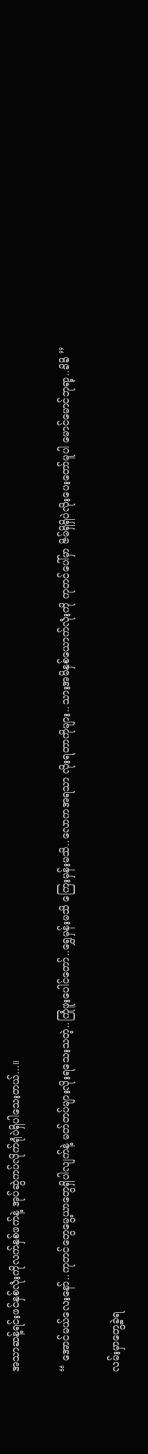အသာဆန့်ရင်းဖင်နှစ်လုံးကိုလက်နှစ်ဖက်နဲ့ အုပ်ဆွဲကပ်လိုက်ရုံပဲရှိပါသေးတယ်...။

“ အောင်မယ်လေးနော်..ကုတင်တွေမွေ့ယာတွေရှိပါလျက်နဲ့ မတ်တပ်များလိုးရသေးသတဲ့..ကြုံဖူးပေါင်တော်..ရွှေမှန်းမသိ ကြေးမှန်းမသိ..လောကအရသာ လိုးရတာကိုများ..သားအမိနှစ်ယောက်လုံးကို ကုတင်ပေါ်မှာ ဇိမ်ရှိရှိပဲလိုးပေးတော်မူပါ မောင်မောင်ဘုရာ့..ခိခိ ”

လမ်းမှာတွေ့ခဲ့ရ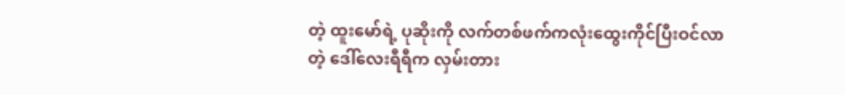တဲ့ ထူးမော်ရဲ့ ပုဆိုးကို လက်တစ်ဖက်ကလုံးထွေးကိုင်ပြီးဝင်လာတဲ့ ဒေါ်လေးရီရီက လှမ်းတား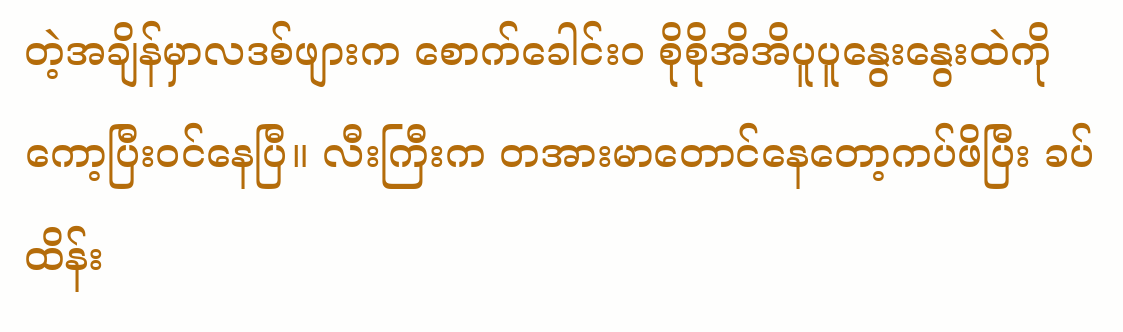တဲ့အချိန်မှာလဒစ်ဖျားက စောက်ခေါင်းဝ စိုစိုအိအိပူပူနွေးနွေးထဲကို ကော့ပြီးဝင်နေပြီ။ လီးကြီးက တအားမာတောင်နေတော့ကပ်ဖိပြီး ခပ်ထိန်း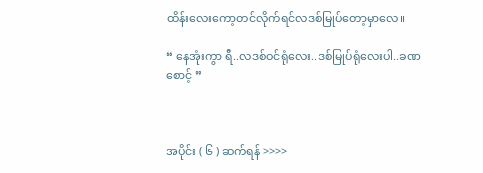ထိန်းလေးကော့တင်လိုက်ရင်လဒစ်မြုပ်တော့မှာလေ။

“ နေအုံးကွာ ရီ..လဒစ်ဝင်ရုံလေး..ဒစ်မြုပ်ရုံလေးပါ..ခဏစောင့် ”



အပိုင်း ( ၆ ) ဆက်ရန် >>>>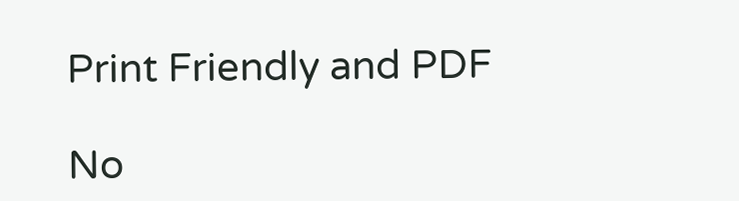Print Friendly and PDF

No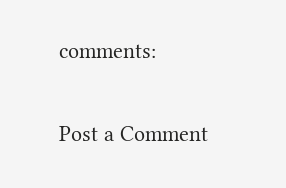comments:

Post a Comment